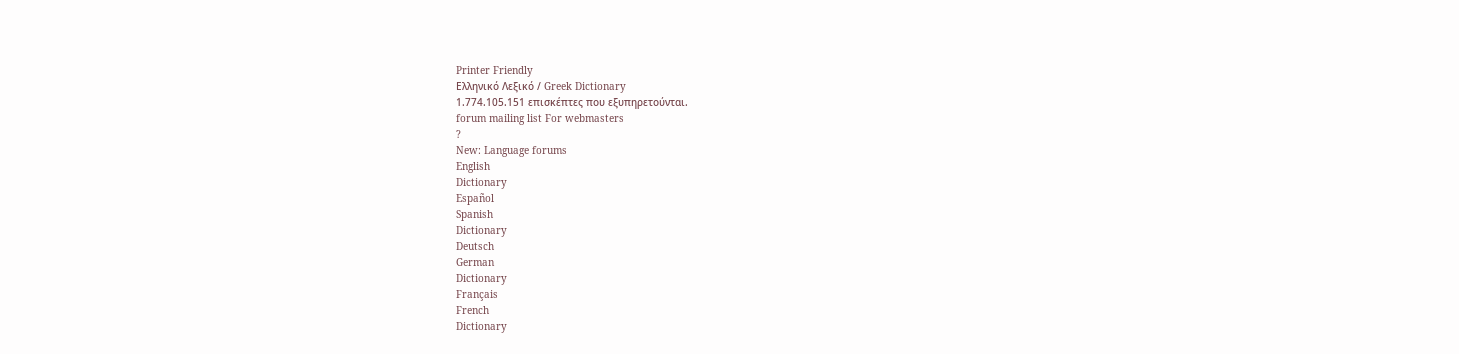Printer Friendly
Ελληνικό Λεξικό / Greek Dictionary
1.774.105.151 επισκέπτες που εξυπηρετούνται.
forum mailing list For webmasters
?
New: Language forums
English
Dictionary
Español
Spanish
Dictionary
Deutsch
German
Dictionary
Français
French
Dictionary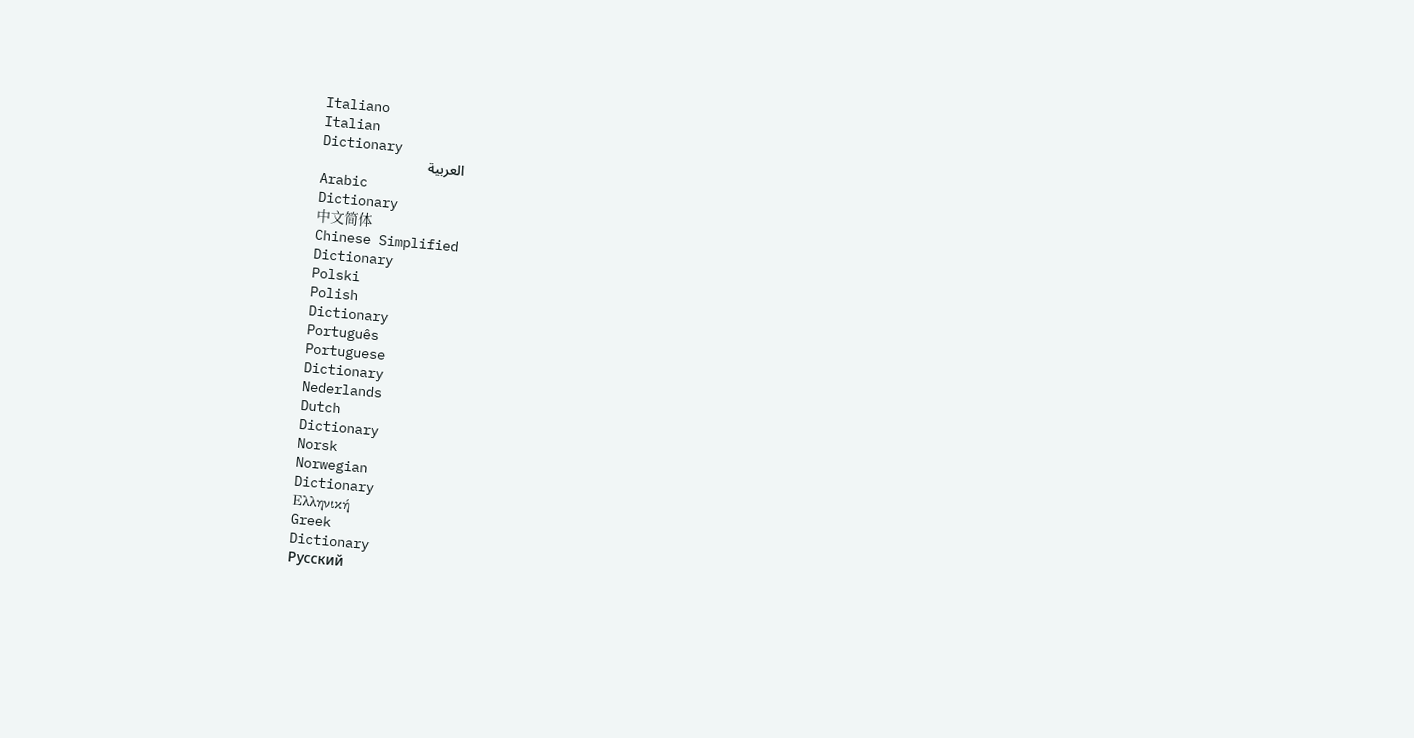Italiano
Italian
Dictionary
العربية
Arabic
Dictionary
中文简体
Chinese Simplified
Dictionary
Polski
Polish
Dictionary
Português
Portuguese
Dictionary
Nederlands
Dutch
Dictionary
Norsk
Norwegian
Dictionary
Ελληνική
Greek
Dictionary
Русский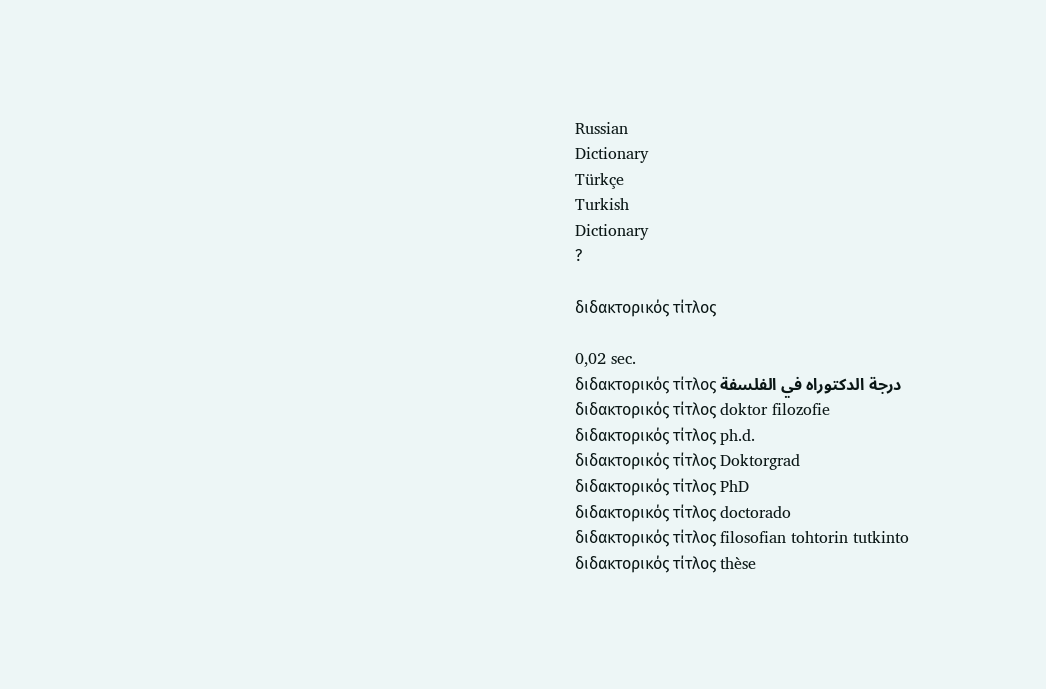Russian
Dictionary
Türkçe
Turkish
Dictionary
?

διδακτορικός τίτλος

0,02 sec.
διδακτορικός τίτλος درجة الدكتوراه في الفلسفة
διδακτορικός τίτλος doktor filozofie
διδακτορικός τίτλος ph.d.
διδακτορικός τίτλος Doktorgrad
διδακτορικός τίτλος PhD
διδακτορικός τίτλος doctorado
διδακτορικός τίτλος filosofian tohtorin tutkinto
διδακτορικός τίτλος thèse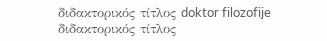διδακτορικός τίτλος doktor filozofije
διδακτορικός τίτλος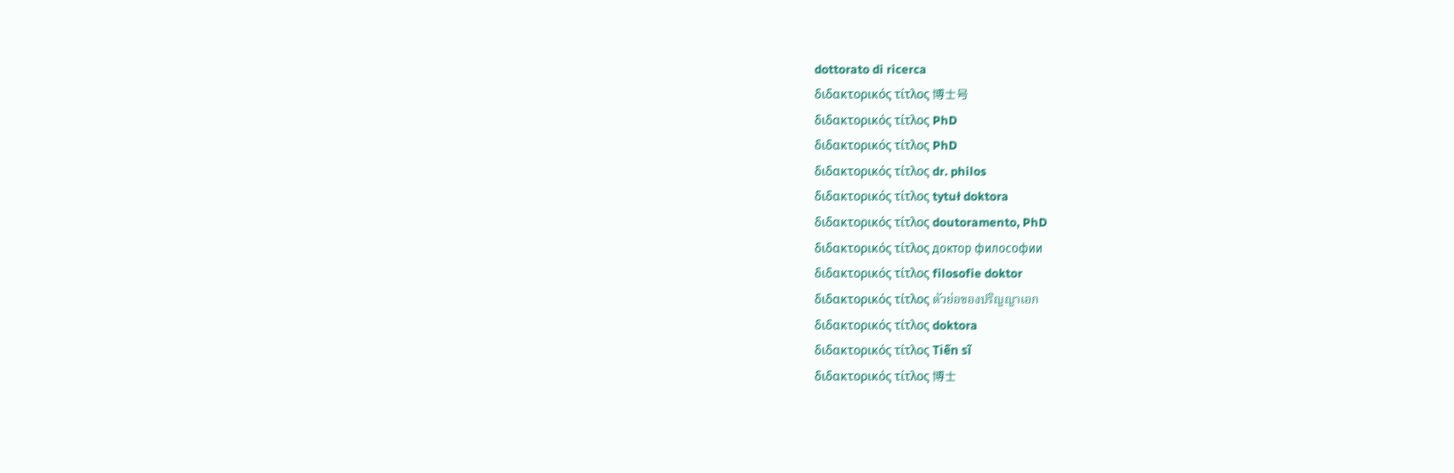dottorato di ricerca
διδακτορικός τίτλος 博士号
διδακτορικός τίτλος PhD
διδακτορικός τίτλος PhD
διδακτορικός τίτλος dr. philos
διδακτορικός τίτλος tytuł doktora
διδακτορικός τίτλος doutoramento, PhD
διδακτορικός τίτλος доктор философии
διδακτορικός τίτλος filosofie doktor
διδακτορικός τίτλος ตัวย่อของปริญญาเอก
διδακτορικός τίτλος doktora
διδακτορικός τίτλος Tiến sĩ
διδακτορικός τίτλος 博士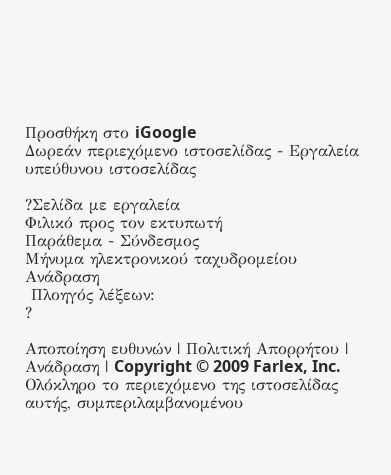Προσθήκη στο iGoogle
Δωρεάν περιεχόμενο ιστοσελίδας - Εργαλεία υπεύθυνου ιστοσελίδας

?Σελίδα με εργαλεία
Φιλικό προς τον εκτυπωτή
Παράθεμα - Σύνδεσμος
Μήνυμα ηλεκτρονικού ταχυδρομείου
Ανάδραση
 Πλοηγός λέξεων:
?

Αποποίηση ευθυνών | Πολιτική Απορρήτου | Ανάδραση | Copyright © 2009 Farlex, Inc.
Ολόκληρο το περιεχόμενο της ιστοσελίδας αυτής, συμπεριλαμβανομένου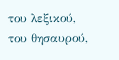του λεξικού, του θησαυρού,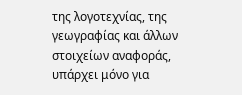της λογοτεχνίας, της γεωγραφίας και άλλων στοιχείων αναφοράς, υπάρχει μόνο για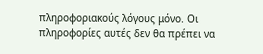πληροφοριακούς λόγους μόνο. Οι πληροφορίες αυτές δεν θα πρέπει να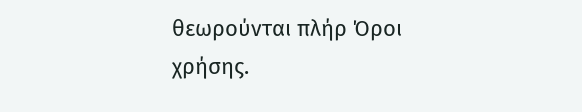θεωρούνται πλήρ Όροι χρήσης.